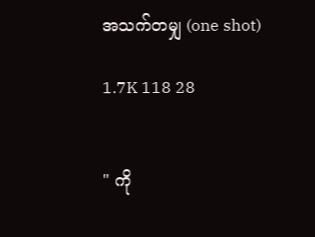အသက်တမျှ (one shot)

1.7K 118 28


" ကို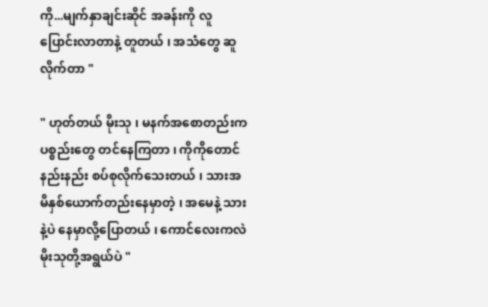ကို...မျက်နှာချင်းဆိုင် အခန်းကို လူပြောင်းလာတာနဲ့ တူတယ် ၊ အသံတွေ ဆူလိုက်တာ "

" ဟုတ်တယ် မိုးသု ၊ မနက်အစောတည်းက ပစ္စည်းတွေ တင်နေကြတာ ၊ ကိုကိုတောင် နည်းနည်း စပ်စုလိုက်သေးတယ် ၊ သားအမိနှစ်ယောက်တည်းနေမှာတဲ့ ၊ အမေနဲ့ သားနဲ့ပဲ နေမှာလို့ပြောတယ် ၊ ကောင်လေးကလဲ မိုးသုတို့အရွယ်ပဲ "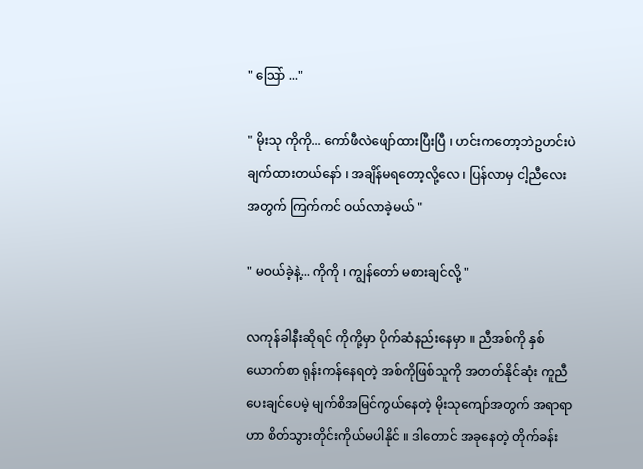" သြော် ..."

" မိုးသု ကိုကို... ကော်ဖီလဲဖျော်ထားပြီးပြီ ၊ ဟင်းကတော့ဘဲဥဟင်းပဲ ချက်ထားတယ်နော် ၊ အချိန်မရတော့လို့လေ ၊ ပြန်လာမှ ငါ့ညီလေးအတွက် ကြက်ကင် ဝယ်လာခဲ့မယ် "

" မဝယ်ခဲ့နဲ့... ကိုကို ၊ ကျွန်တော် မစားချင်လို့ "

လကုန်ခါနီးဆိုရင် ကိုကို့မှာ ပိုက်ဆံနည်းနေမှာ ။ ညီအစ်ကို နှစ်ယောက်စာ ရုန်းကန်နေရတဲ့ အစ်ကိုဖြစ်သူကို အတတ်နိုင်ဆုံး ကူညီပေးချင်ပေမဲ့ မျက်စိအမြင်ကွယ်နေတဲ့ မိုးသုကျော်အတွက် အရာရာဟာ စိတ်သွားတိုင်းကိုယ်မပါနိုင် ။ ဒါတောင် အခုနေတဲ့ တိုက်ခန်း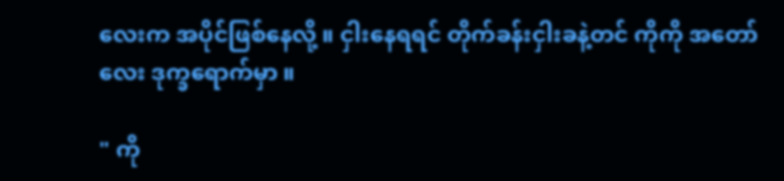လေးက အပိုင်ဖြစ်နေလို့ ။ ငှါးနေရရင် တိုက်ခန်းငှါးခနဲ့တင် ကိုကို အတော်လေး ဒုက္ခရောက်မှာ ။

" ကို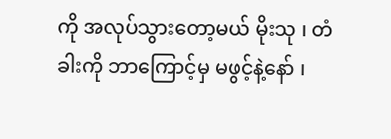ကို အလုပ်သွားတော့မယ် မိုးသု ၊ တံခါးကို ဘာကြောင့်မှ မဖွင့်နဲ့နော် ၊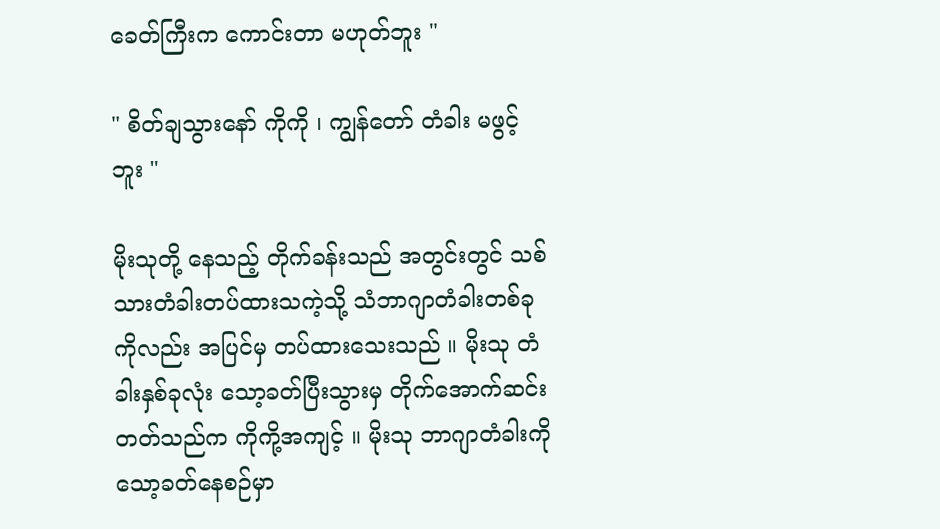ခေတ်ကြီးက ကောင်းတာ မဟုတ်ဘူး "

" စိတ်ချသွားနော် ကိုကို ၊ ကျွန်တော် တံခါး မဖွင့်ဘူး "

မိုးသုတို့ နေသည့် တိုက်ခန်းသည် အတွင်းတွင် သစ်သားတံခါးတပ်ထားသကဲ့သို့ သံဘာဂျာတံခါးတစ်ခုကိုလည်း အပြင်မှ တပ်ထားသေးသည် ။ မိုးသု တံခါးနှစ်ခုလုံး သော့ခတ်ပြီးသွားမှ တိုက်အောက်ဆင်းတတ်သည်က ကိုကို့အကျင့် ။ မိုးသု ဘာဂျာတံခါးကို သော့ခတ်နေစဉ်မှာ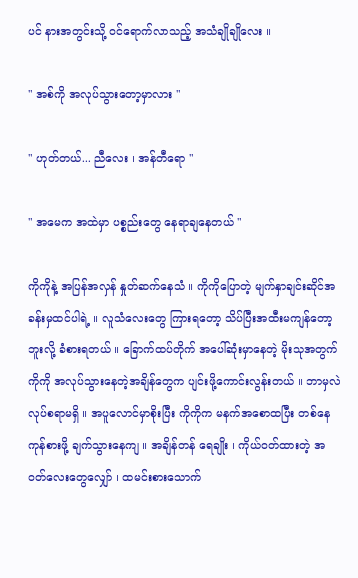ပင် နားအတွင်းသို့ ဝင်ရောက်လာသည့် အသံချိုချိုလေး ။

" အစ်ကို အလုပ်သွားတော့မှာလား "

" ဟုတ်တယ်... ညီလေး ၊ အန်တီရော "

" အမေက အထဲမှာ ပစ္စည်းတွေ နေရာချနေတယ် "

ကိုကိုနဲ့ အပြန်အလှန် နှုတ်ဆက်နေသံ ။ ကိုကိုပြောတဲ့ မျက်နှာချင်းဆိုင်အခန်းမှထင်ပါရဲ့ ။ လူသံလေးတွေ ကြားရတော့ သိပ်ပြီးအထီးမကျန်တော့ဘူးလို့ ခံစားရတယ် ။ ခြောက်ထပ်တိုက် အပေါ်ဆုံးမှာနေတဲ့ မိုးသုအတွက် ကိုကို အလုပ်သွားနေတဲ့အချိန်တွေက ပျင်းဖို့ကောင်းလွန်းတယ် ။ ဘာမှလဲ လုပ်စရာမရှိ ။ အပူလောင်မှာစိုးပြီး ကိုကိုက မနက်အစောထပြီး တစ်နေကုန်စားဖို့ ချက်သွားနေကျ ။ အချိန်တန် ရေချိုး ၊ ကိုယ်ဝတ်ထားတဲ့ အဝတ်လေးတွေလျှော် ၊ ထမင်းစားသောက်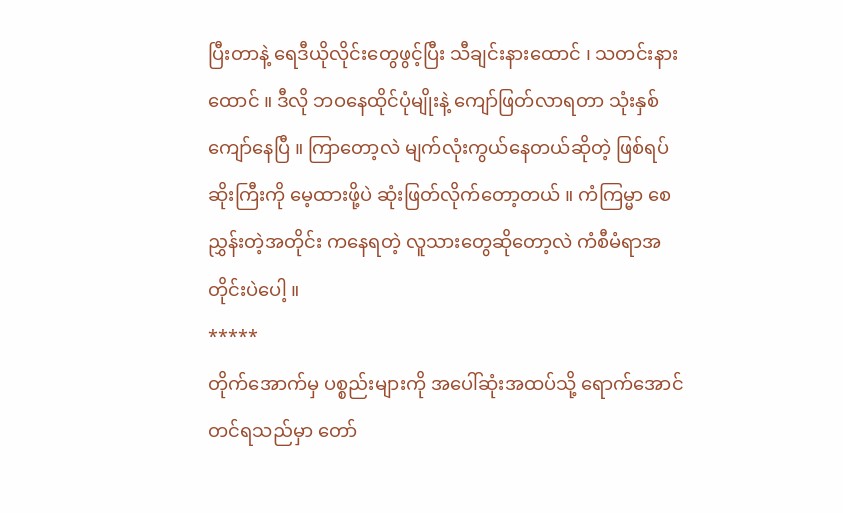ပြီးတာနဲ့ ရေဒီယိုလိုင်းတွေဖွင့်ပြီး သီချင်းနားထောင် ၊ သတင်းနားထောင် ။ ဒီလို ဘဝနေထိုင်ပုံမျိုးနဲ့ ကျော်ဖြတ်လာရတာ သုံးနှစ်ကျော်နေပြီ ။ ကြာတော့လဲ မျက်လုံးကွယ်နေတယ်ဆိုတဲ့ ဖြစ်ရပ်ဆိုးကြီးကို မေ့ထားဖို့ပဲ ဆုံးဖြတ်လိုက်တော့တယ် ။ ကံကြမ္မာ စေညွှန်းတဲ့အတိုင်း ကနေရတဲ့ လူသားတွေဆိုတော့လဲ ကံစီမံရာအတိုင်းပဲပေါ့ ။
*****
တိုက်အောက်မှ ပစ္စည်းများကို အပေါ်ဆုံးအထပ်သို့ ရောက်အောင်တင်ရသည်မှာ တော်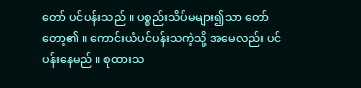တော် ပင်ပန်းသည် ။ ပစ္စည်းသိပ်မများ၍သာ တော်တော့၏ ။ ကောင်းယံပင်ပန်းသကဲ့သို့ အမေလည်း ပင်ပန်းနေမည် ။ စုထားသ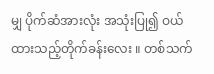မျှ ပိုက်ဆံအားလုံး အသုံးပြု၍ ဝယ်ထားသည့်တိုက်ခန်းလေး ။ တစ်သက်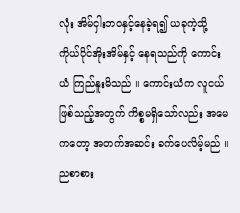လုံး အိမ်ငှါးဘဝနှင့်နေခဲ့ရ၍ ယခုကဲ့သို့ ကိုယ်ပိုင်အိုးအိမ်နှင့် နေရသည်ကို ကောင်းယံ ကြည်နူးမိသည် ။ ကောင်းယံက လူငယ်ဖြစ်သည့်အတွက် ကိစ္စမရှိသော်လည်း အမေကတော့ အတက်အဆင်း ခက်ပေလိမ့်မည် ။ ညစာစား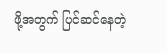ဖို့အတွက် ပြင်ဆင်နေတဲ့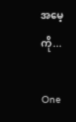အမေ့ကို...

One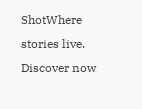ShotWhere stories live. Discover now